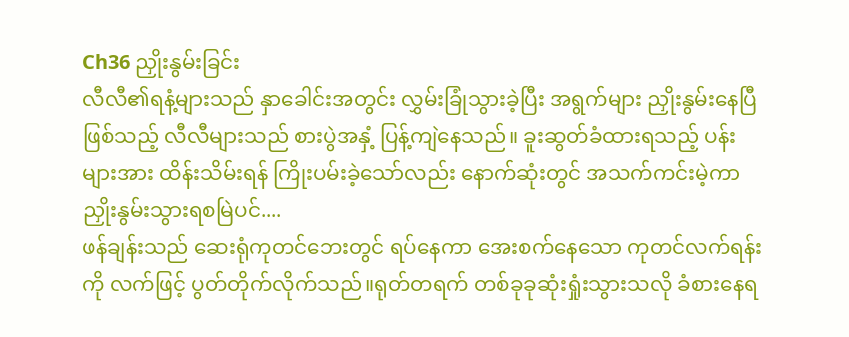Ch36 ညှိုးနွမ်းခြင်း
လီလီ၏ရနံ့များသည် နှာခေါင်းအတွင်း လွှမ်းခြုံသွားခဲ့ပြီး အရွက်များ ညှိုးနွမ်းနေပြီဖြစ်သည့် လီလီများသည် စားပွဲအနှံ့ ပြန့်ကျဲနေသည်။ ခူးဆွတ်ခံထားရသည့် ပန်းများအား ထိန်းသိမ်းရန် ကြိုးပမ်းခဲ့သော်လည်း နောက်ဆုံးတွင် အသက်ကင်းမဲ့ကာ ညှိုးနွမ်းသွားရစမြဲပင်....
ဖန်ချန်းသည် ဆေးရုံကုတင်ဘေးတွင် ရပ်နေကာ အေးစက်နေသော ကုတင်လက်ရန်းကို လက်ဖြင့် ပွတ်တိုက်လိုက်သည်။ရုတ်တရက် တစ်ခုခုဆုံးရှုံးသွားသလို ခံစားနေရ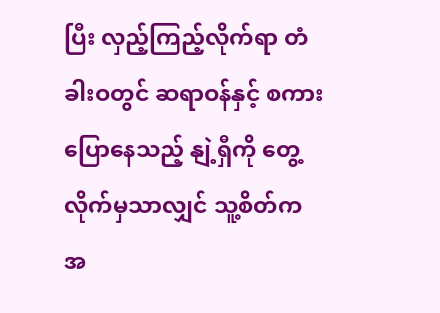ပြီး လှည့်ကြည့်လိုက်ရာ တံခါးဝတွင် ဆရာဝန်နှင့် စကားပြောနေသည့် နျဲ့ရှီကို တွေ့လိုက်မှသာလျှင် သူ့စိတ်က အ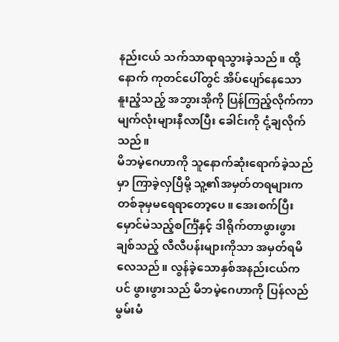နည်းငယ် သက်သာရာရသွားခဲ့သည်။ ထို့နောက် ကုတင်ပေါ်တွင် အိပ်ပျော်နေသော နူးညံ့သည့် အဘွားအိုကို ပြန်ကြည့်လိုက်ကာ မျက်လုံးများနီလာပြီး ခေါင်းကို ငုံ့ချလိုက်သည်။
မိဘမဲ့ဂေဟာကို သူနောက်ဆုံးရောက်ခဲ့သည်မှာ ကြာခဲ့လှပြီမို့ သူ့၏အမှတ်တရများက တစ်ခုမှမရေရာတော့ပေ။ အေးစက်ပြီး မှောင်မဲသည့်စင်္ကြံနှင့် ဒါရိုက်တာဖွားဖွားချစ်သည့် လီလီပန်းများကိုသာ အမှတ်ရမိလေသည်။ လွန်ခဲ့သောနှစ်အနည်းငယ်ကပင် ဖွားဖွားသည် မိဘမဲ့ဂေဟာကို ပြန်လည်မွမ်းမံ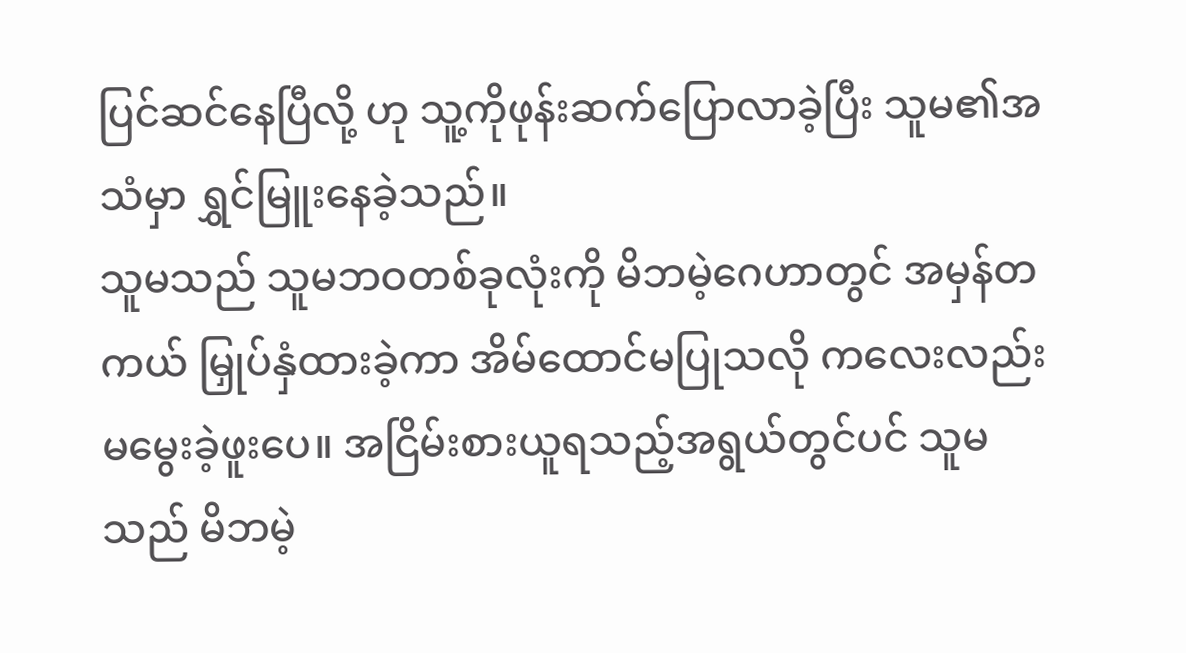ပြင်ဆင်နေပြီလို့ ဟု သူ့ကိုဖုန်းဆက်ပြောလာခဲ့ပြီး သူမ၏အသံမှာ ရွှင်မြူးနေခဲ့သည်။
သူမသည် သူမဘဝတစ်ခုလုံးကို မိဘမဲ့ဂေဟာတွင် အမှန်တကယ် မြှုပ်နှံထားခဲ့ကာ အိမ်ထောင်မပြုသလို ကလေးလည်းမမွေးခဲ့ဖူးပေ။ အငြိမ်းစားယူရသည့်အရွယ်တွင်ပင် သူမသည် မိဘမဲ့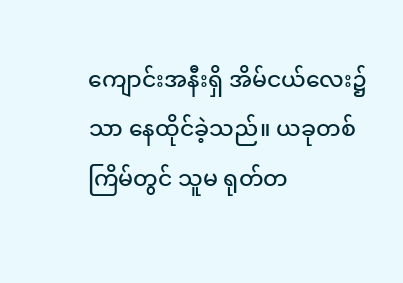ကျောင်းအနီးရှိ အိမ်ငယ်လေး၌သာ နေထိုင်ခဲ့သည်။ ယခုတစ်ကြိမ်တွင် သူမ ရုတ်တ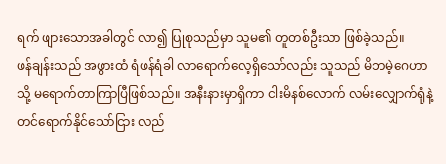ရက် ဖျားသောအခါတွင် လာ၍ ပြုစုသည်မှာ သူမ၏ တူတစ်ဦးသာ ဖြစ်ခဲ့သည်။
ဖန်ချန်းသည် အဖွားထံ ရံဖန်ရံခါ လာရောက်လေ့ရှိသော်လည်း သူသည် မိဘမဲ့ဂေဟာသို့ မရောက်တာကြာပြီဖြစ်သည်။ အနီးနားမှာရှိကာ ငါးမိနစ်လောက် လမ်းလျှောက်ရုံနဲ့တင်ရောက်နိုင်သော်ငြား လည်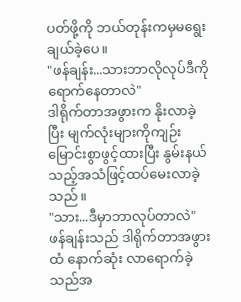ပတ်ဖို့ကို ဘယ်တုန်းကမှမရွေးချယ်ခဲ့ပေ။
"ဖန်ချန်း...သားဘာလိုလုပ်ဒီကိုရောက်နေတာလဲ"
ဒါရိုက်တာအဖွားက နိုးလာခဲ့ပြီး မျက်လုံးများကိုကျဉ်းမြောင်းစွာဖွင့်ထားပြီး နွမ်းနယ်သည့်အသံဖြင့်ထပ်မေးလာခဲ့သည်။
"သား...ဒီမှာဘာလုပ်တာလဲ"
ဖန်ချန်းသည် ဒါရိုက်တာအဖွားထံ နောက်ဆုံး လာရောက်ခဲ့သည်အ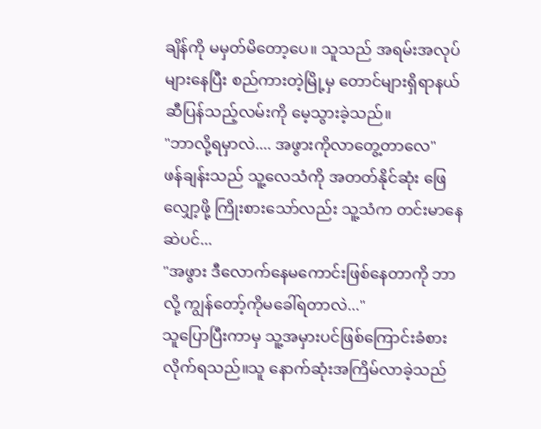ချိန်ကို မမှတ်မိတော့ပေ။ သူသည် အရမ်းအလုပ်များနေပြီး စည်ကားတဲ့မြို့မှ တောင်များရှိရာနယ်ဆီပြန်သည့်လမ်းကို မေ့သွားခဲ့သည်။
"ဘာလို့ရမှာလဲ.... အဖွားကိုလာတွေ့တာလေ"
ဖန်ချန်းသည် သူ့လေသံကို အတတ်နိုင်ဆုံး ဖြေလျှော့ဖို့ ကြိုးစားသော်လည်း သူ့သံက တင်းမာနေဆဲပင်...
"အဖွား ဒီလောက်နေမကောင်းဖြစ်နေတာကို ဘာလို့ ကျွန်တော့်ကိုမခေါ်ရတာလဲ..."
သူပြောပြီးကာမှ သူ့အမှားပင်ဖြစ်ကြောင်းခံစားလိုက်ရသည်။သူ နောက်ဆုံးအကြိမ်လာခဲ့သည်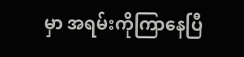မှာ အရမ်းကိုကြာနေပြီ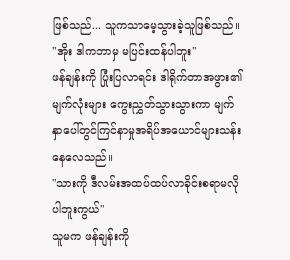ဖြစ်သည်... သူကသာမေ့သွားခဲ့သူဖြစ်သည်။
"အိုး ဒါကဘာမှ မပြင်းထန်ပါဘူး"
ဖန်ချန်းကို ပြုံးပြလာရင်း ဒါရိုက်တာအဖွား၏ မျက်လုံးများ ကွေးညွှတ်သွားသွားကာ မျက်နှာပေါ်တွင်ကြင်နာမှုအရိပ်အယောင်များသန်းနေလေသည်။
"သားကို ဒီလမ်းအထပ်ထပ်လာခိုင်းစရာမလိုပါဘူးကွယ်"
သူမက ဖန်ချန်းကို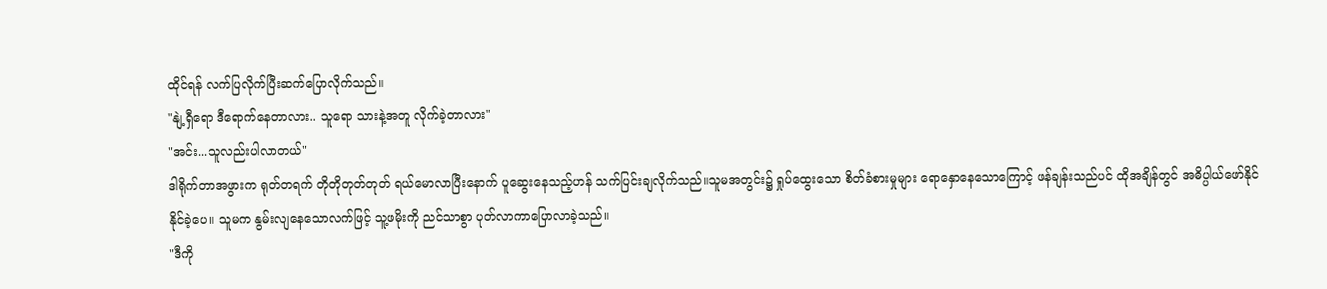ထိုင်ရန် လက်ပြလိုက်ပြီးဆက်ပြောလိုက်သည်။
"နျဲ့ရှီရော ဒီရောက်နေတာလား.. သူရော သားနဲ့အတူ လိုက်ခဲ့တာလား"
"အင်း...သူလည်းပါလာတယ်"
ဒါရိုက်တာအဖွားက ရုတ်တရက် တိုတိုတုတ်တုတ် ရယ်မောလာပြီးနောက် ပူဆွေးနေသည့်ဟန် သက်ပြင်းချလိုက်သည်။သူမအတွင်း၌ ရှုပ်ထွေးသော စိတ်ခံစားမှုများ ရောနှောနေသောကြောင့် ဖန်ချန်းသည်ပင် ထိုအချိန်တွင် အဓိပ္ပါယ်ဖော်နိုင်နိုင်ခဲ့ပေ။ သူမက နွမ်းလျနေသောလက်ဖြင့် သူ့ဖမိုးကို ညင်သာစွာ ပုတ်လာကာပြောလာခဲ့သည်။
"ဒီကို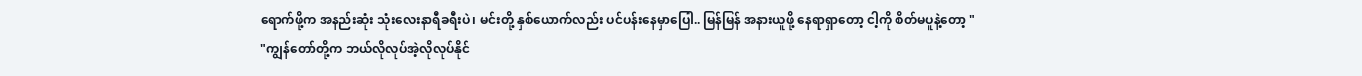ရောက်ဖို့က အနည်းဆုံး သုံးလေးနာရီခရီးပဲ၊ မင်းတို့ နှစ်ယောက်လည်း ပင်ပန်းနေမှာပြေါ.. မြန်မြန် အနားယူဖို့ နေရာရှာတော့ ငါ့ကို စိတ်မပူနဲ့တော့ "
"ကျွန်တော်တို့က ဘယ်လိုလုပ်အဲ့လိုလုပ်နိုင်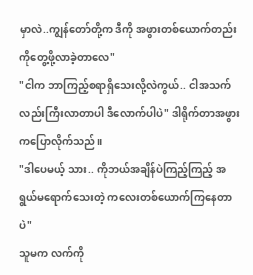မှာလဲ..ကျွန်တော်တို့က ဒီကို အဖွားတစ်ယောက်တည်းကိုတွေ့ဖို့လာခဲ့တာလေ"
"ငါက ဘာကြည့်စရာရှိသေးလို့လဲကွယ်.. ငါအသက်လည်းကြီးလာတာပါ ဒီလောက်ပါပဲ" ဒါရိုက်တာအဖွားကပြောလိုက်သည်။
"ဒါပေမယ့် သား.. ကိုဘယ်အချိန်ပဲကြည့်ကြည့် အရွယ်မရောက်သေးတဲ့ ကလေးတစ်ယောက်ကြနေတာပဲ"
သူမက လက်ကို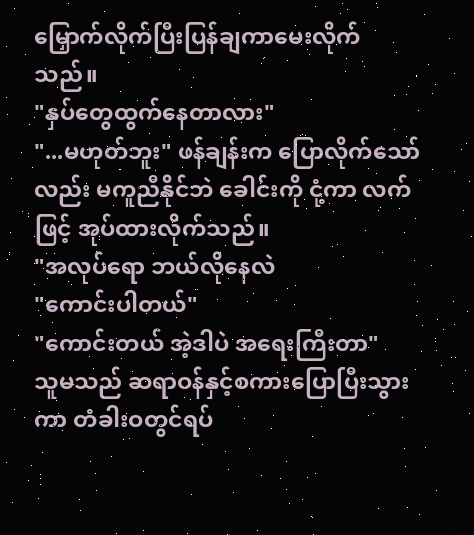မြှောက်လိုက်ပြီးပြန်ချကာမေးလိုက်သည်။
"နှပ်တွေထွက်နေတာလား"
"...မဟုတ်ဘူး" ဖန်ချန်းက ပြောလိုက်သော်လည်း မကူညီနိုင်ဘဲ ခေါင်းကို ငုံ့ကာ လက်ဖြင့် အုပ်ထားလိုက်သည်။
"အလုပ်ရော ဘယ်လိုနေလဲ
"ကောင်းပါတယ်"
"ကောင်းတယ် အဲ့ဒါပဲ အရေးကြီးတာ"
သူမသည် ဆရာဝန်နှင့်စကားပြောပြီးသွားကာ တံခါးဝတွင်ရပ်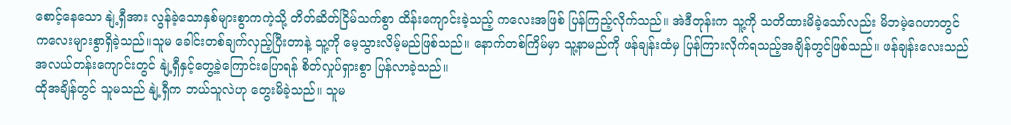စောင့်နေသော နျဲ့ရှီအား လွန်ခဲ့သောနှစ်များစွာကကဲ့သို့ တိတ်ဆိတ်ငြိမ်သက်စွာ ထိန်းကျောင်းခဲ့သည့် ကလေးအဖြစ် ပြန်ကြည့်လိုက်သည်။ အဲဒီတုန်းက သူ့ကို သတိထားမိခဲ့သော်လည်း မိဘမဲ့ဂေဟာတွင် ကလေးများစွာရှိခဲ့သည်။သူမ ခေါင်းတစ်ချက်လှည့်ပြီးတာနဲ့ သူ့ကို မေ့သွားလိမ့်မည်ဖြစ်သည်။ နောက်တစ်ကြိမ်မှာ သူ့နာမည်ကို ဖန်ချန်းထံမှ ပြန်ကြားလိုက်ရသည့်အချိန်တွင်ဖြစ်သည်။ ဖန်ချန်းလေးသည် အလယ်တန်းကျောင်းတွင် နျဲ့ရှီနှင့်တွေ့ခဲ့ကြောင်းပြောရန် စိတ်လှုပ်ရှားစွာ ပြန်လာခဲ့သည်။
ထိုအချိန်တွင် သူမသည် နျဲ့ရှီက ဘယ်သူလဲဟု တွေးမိခဲ့သည်။ သူမ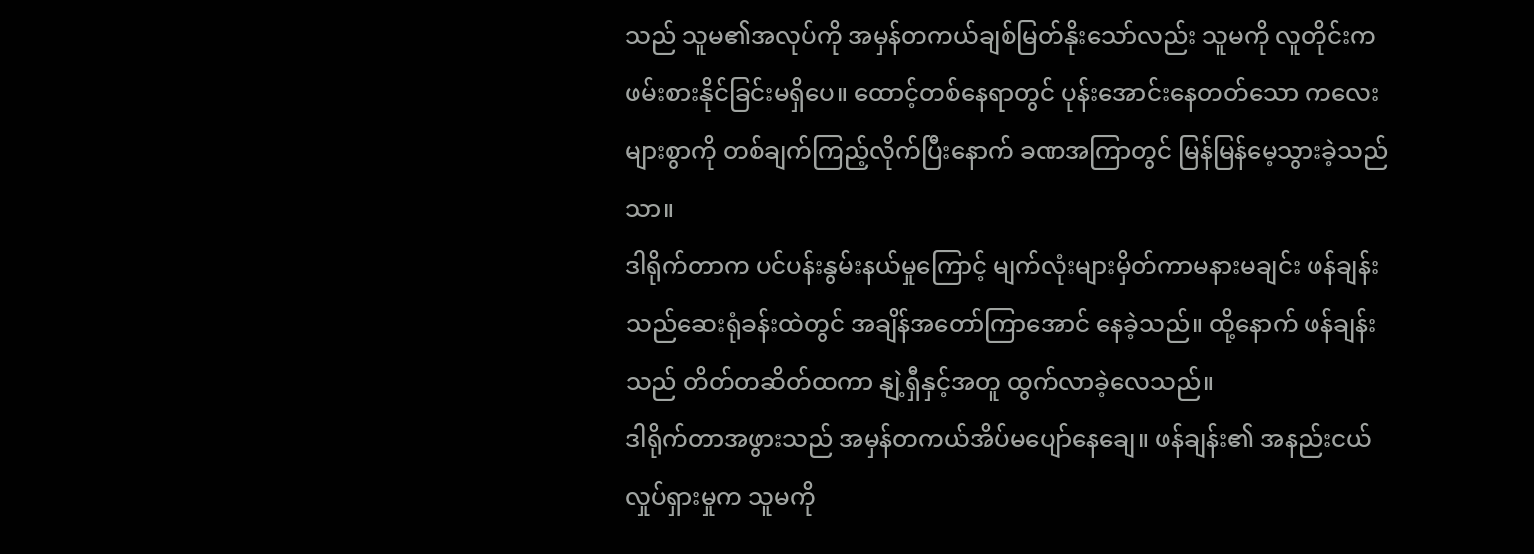သည် သူမ၏အလုပ်ကို အမှန်တကယ်ချစ်မြတ်နိုးသော်လည်း သူမကို လူတိုင်းက ဖမ်းစားနိုင်ခြင်းမရှိပေ။ ထောင့်တစ်နေရာတွင် ပုန်းအောင်းနေတတ်သော ကလေးများစွာကို တစ်ချက်ကြည့်လိုက်ပြီးနောက် ခဏအကြာတွင် မြန်မြန်မေ့သွားခဲ့သည်သာ။
ဒါရိုက်တာက ပင်ပန်းနွမ်းနယ်မှုကြောင့် မျက်လုံးများမှိတ်ကာမနားမချင်း ဖန်ချန်းသည်ဆေးရုံခန်းထဲတွင် အချိန်အတော်ကြာအောင် နေခဲ့သည်။ ထို့နောက် ဖန်ချန်းသည် တိတ်တဆိတ်ထကာ နျဲ့ရှီနှင့်အတူ ထွက်လာခဲ့လေသည်။
ဒါရိုက်တာအဖွားသည် အမှန်တကယ်အိပ်မပျော်နေချေ။ ဖန်ချန်း၏ အနည်းငယ်လှုပ်ရှားမှုက သူမကို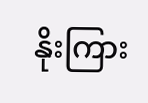နိုးကြား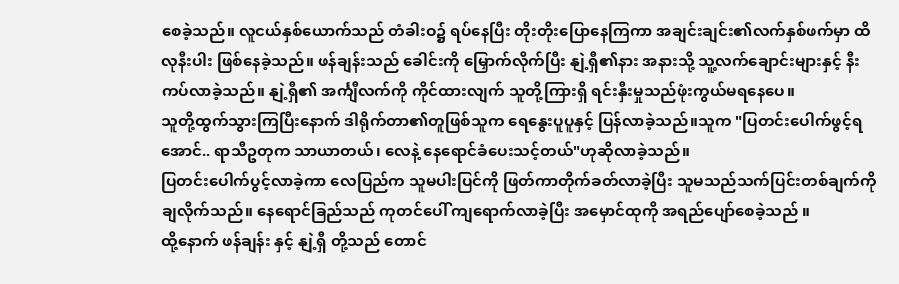စေခဲ့သည်။ လူငယ်နှစ်ယောက်သည် တံခါးဝ၌ ရပ်နေပြီး တိုးတိုးပြောနေကြကာ အချင်းချင်း၏လက်နှစ်ဖက်မှာ ထိလုနီးပါး ဖြစ်နေခဲ့သည်။ ဖန်ချန်းသည် ခေါင်းကို မြှောက်လိုက်ပြီး နျဲ့ရှီ၏နား အနားသို့ သူ့လက်ချောင်းများနှင့် နီးကပ်လာခဲ့သည်။ နျဲ့ရှီ၏ အင်္ကျီလက်ကို ကိုင်ထားလျက် သူတို့ကြားရှိ ရင်းနှီးမှုသည်ဖုံးကွယ်မရနေပေ။
သူတို့ထွက်သွားကြပြီးနောက် ဒါရိုက်တာ၏တူဖြစ်သူက ရေနွေးပူပူနှင့် ပြန်လာခဲ့သည်။သူက "ပြတင်းပေါက်ဖွင့်ရအောင်.. ရာသီဥတုက သာယာတယ်၊ လေနဲ့ နေရောင်ခံပေးသင့်တယ်"ဟုဆိုလာခဲ့သည်။
ပြတင်းပေါက်ပွင့်လာခဲ့ကာ လေပြည်က သူမပါးပြင်ကို ဖြတ်ကာတိုက်ခတ်လာခဲ့ပြီး သူမသည်သက်ပြင်းတစ်ချက်ကို ချလိုက်သည်။ နေရောင်ခြည်သည် ကုတင်ပေါ် ကျရောက်လာခဲ့ပြီး အမှောင်ထုကို အရည်ပျော်စေခဲ့သည် ။
ထို့နောက် ဖန်ချန်း နှင့် နျဲ့ရှီ တို့သည် တောင်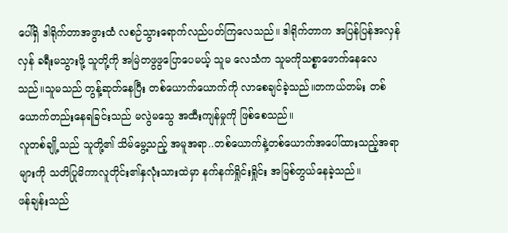ပေါ်ရှိ ဒါရိုက်တာအဖွားထံ လစဉ်သွားရောက်လည်ပတ်ကြလေသည်။ ဒါရိုက်တာက အပြန်ပြန်အလှန်လှန် ခရီးမသွားဖို့ သူတို့ကို အမြဲတဖွဖွပြောပေမယ့် သူမ လေသံက သူမကိုသစ္စာဖောက်နေလေသည်။သူမသည် တွန့်ဆုတ်နေပြီး တစ်ယောက်ယောက်ကို လာစေချင်ခဲ့သည်။တကယ်တမ်း တစ်ယောက်တည်းနေရခြင်းသည် မလွဲမသွေ အထီးကျန်မှုကို ဖြစ်စေသည်။
လူတစ်ချို့သည် သူတို့၏ သိမ်မွေ့သည့် အမူအရာ..တစ်ယောက်နဲ့တစ်ယောက်အပေါ်ထားသည့်အရာများကို သတိပြုမိကာလူတိုင်း၏နှလုံးသားထဲမှာ နက်နက်ရှိုင်းရှိုင်း အမြစ်တွယ်နေခဲ့သည်။
ဖန်ချန်းသည်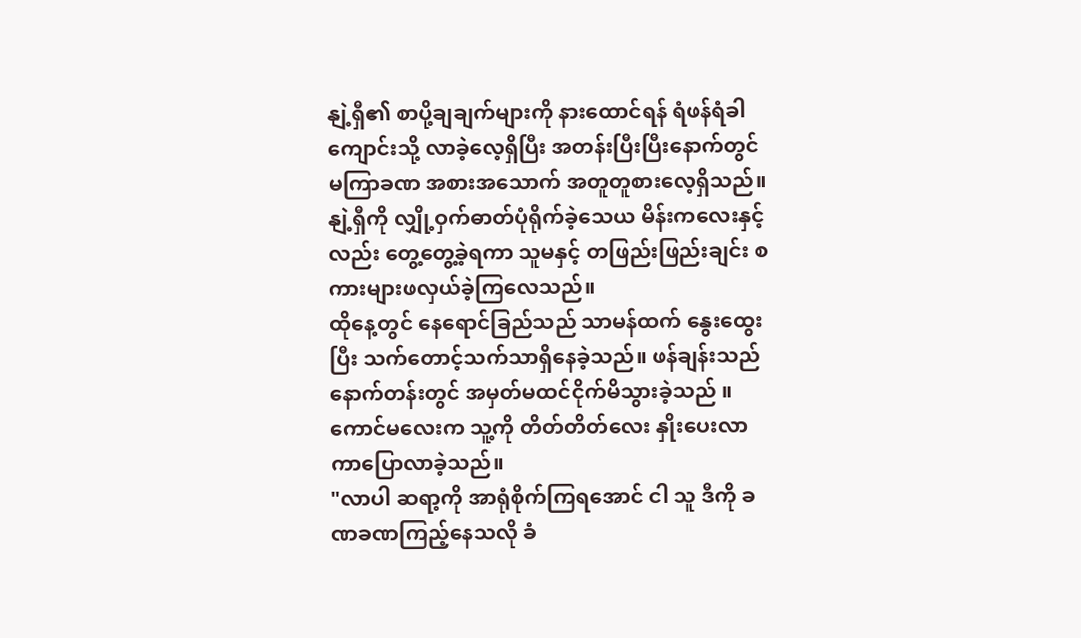နျဲ့ရှီ၏ စာပို့ချချက်များကို နားထောင်ရန် ရံဖန်ရံခါ ကျောင်းသို့ လာခဲ့လေ့ရှိပြီး အတန်းပြီးပြီးနောက်တွင် မကြာခဏ အစားအသောက် အတူတူစားလေ့ရှိသည်။ နျဲ့ရှီကို လျှို့ဝှက်ဓာတ်ပုံရိုက်ခဲ့သေယ မိန်းကလေးနှင့်လည်း တွေ့တွေ့ခဲ့ရကာ သူမနှင့် တဖြည်းဖြည်းချင်း စကားများဖလှယ်ခဲ့ကြလေသည်။
ထိုနေ့တွင် နေရောင်ခြည်သည် သာမန်ထက် နွေးထွေးပြီး သက်တောင့်သက်သာရှိနေခဲ့သည်။ ဖန်ချန်းသည် နောက်တန်းတွင် အမှတ်မထင်ငိုက်မိသွားခဲ့သည် ။ ကောင်မလေးက သူ့ကို တိတ်တိတ်လေး နှိုးပေးလာကာပြောလာခဲ့သည်။
"လာပါ ဆရာ့ကို အာရုံစိုက်ကြရအောင် ငါ သူ ဒီကို ခဏခဏကြည့်နေသလို ခံ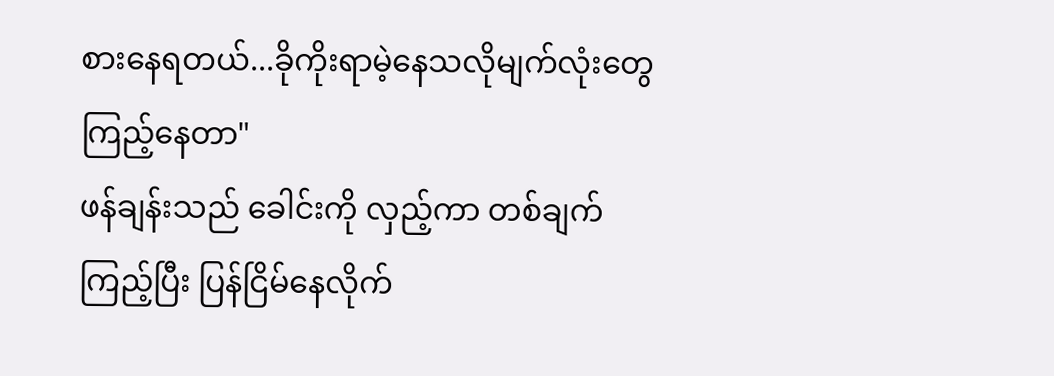စားနေရတယ်...ခိုကိုးရာမဲ့နေသလိုမျက်လုံးတွေကြည့်နေတာ"
ဖန်ချန်းသည် ခေါင်းကို လှည့်ကာ တစ်ချက်ကြည့်ပြီး ပြန်ငြိမ်နေလိုက်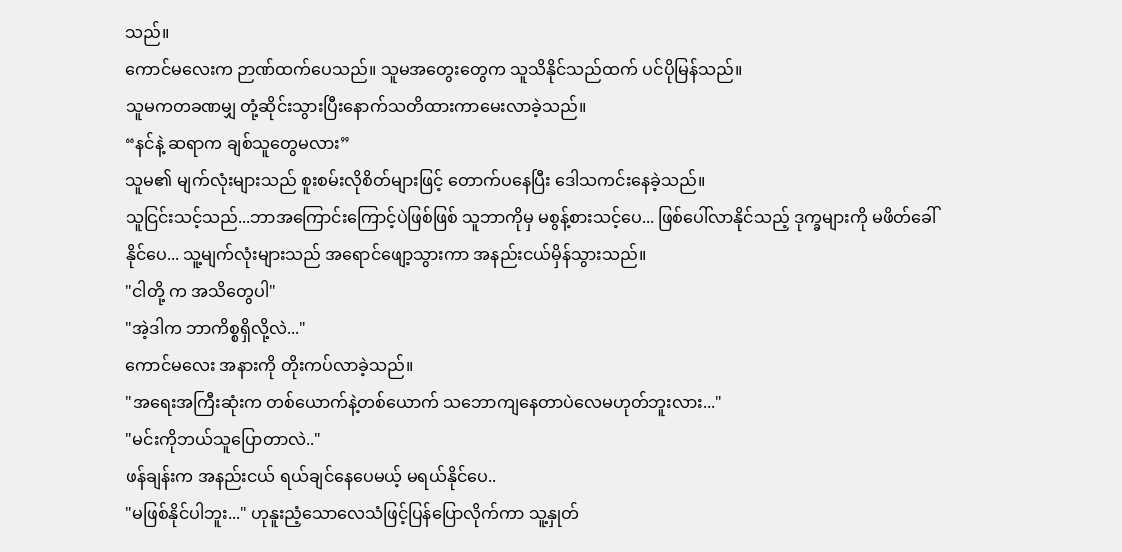သည်။
ကောင်မလေးက ဉာဏ်ထက်ပေသည်။ သူမအတွေးတွေက သူသိနိုင်သည်ထက် ပင်ပိုမြန်သည်။
သူမကတခဏမျှ တုံ့ဆိုင်းသွားပြီးနောက်သတိထားကာမေးလာခဲ့သည်။
“နင်နဲ့ ဆရာက ချစ်သူတွေမလား”
သူမ၏ မျက်လုံးများသည် စူးစမ်းလိုစိတ်များဖြင့် တောက်ပနေပြီး ဒေါသကင်းနေခဲ့သည်။
သူငြင်းသင့်သည်...ဘာအကြောင်းကြောင့်ပဲဖြစ်ဖြစ် သူဘာကိုမှ မစွန့်စားသင့်ပေ... ဖြစ်ပေါ်လာနိုင်သည့် ဒုက္ခများကို မဖိတ်ခေါ်နိုင်ပေ... သူ့မျက်လုံးများသည် အရောင်ဖျော့သွားကာ အနည်းငယ်မှိန်သွားသည်။
"ငါတို့ က အသိတွေပါ"
"အဲ့ဒါက ဘာကိစ္စရှိလို့လဲ..."
ကောင်မလေး အနားကို တိုးကပ်လာခဲ့သည်။
"အရေးအကြီးဆုံးက တစ်ယောက်နဲ့တစ်ယောက် သဘောကျနေတာပဲလေမဟုတ်ဘူးလား..."
"မင်းကိုဘယ်သူပြောတာလဲ.."
ဖန်ချန်းက အနည်းငယ် ရယ်ချင်နေပေမယ့် မရယ်နိုင်ပေ..
"မဖြစ်နိုင်ပါဘူး..." ဟုနူးညံ့သောလေသံဖြင့်ပြန်ပြောလိုက်ကာ သူ့နှုတ်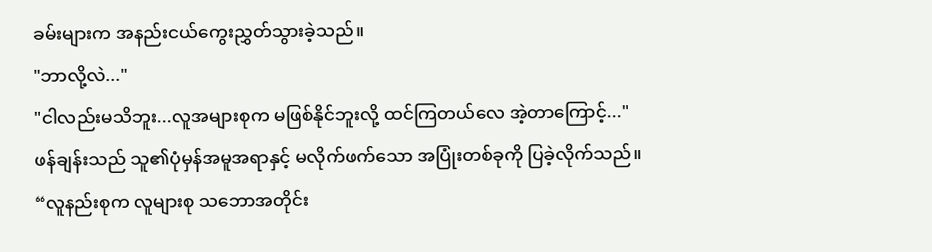ခမ်းများက အနည်းငယ်ကွေးညွှတ်သွားခဲ့သည်။
"ဘာလို့လဲ..."
"ငါလည်းမသိဘူး...လူအများစုက မဖြစ်နိုင်ဘူးလို့ ထင်ကြတယ်လေ အဲ့တာကြောင့်..."
ဖန်ချန်းသည် သူ၏ပုံမှန်အမူအရာနှင့် မလိုက်ဖက်သော အပြုံးတစ်ခုကို ပြခဲ့လိုက်သည်။
“လူနည်းစုက လူများစု သဘောအတိုင်း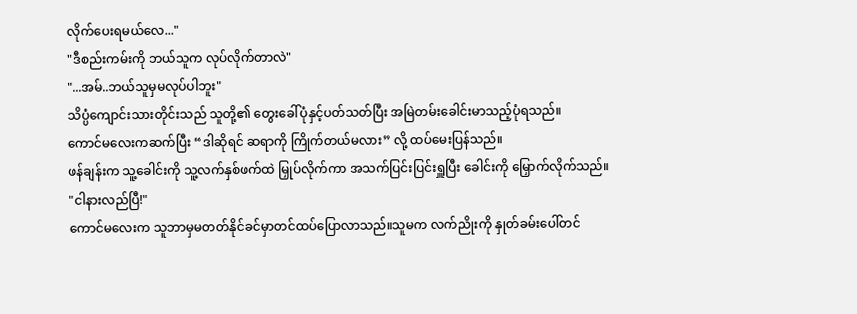လိုက်ပေးရမယ်လေ..."
"ဒီစည်းကမ်းကို ဘယ်သူက လုပ်လိုက်တာလဲ"
"...အမ်..ဘယ်သူမှမလုပ်ပါဘူး"
သိပ္ပံကျောင်းသားတိုင်းသည် သူတို့၏ တွေးခေါ်ပုံနှင့်ပတ်သတ်ပြီး အမြဲတမ်းခေါင်းမာသည့်ပုံရသည်။
ကောင်မလေးကဆက်ပြီး “ဒါဆိုရင် ဆရာကို ကြိုက်တယ်မလား” လို့ ထပ်မေးပြန်သည်။
ဖန်ချန်းက သူ့ခေါင်းကို သူ့လက်နှစ်ဖက်ထဲ မြှုပ်လိုက်ကာ အသက်ပြင်းပြင်းရှူပြီး ခေါင်းကို မြှောက်လိုက်သည်။
"ငါနားလည်ပြီ!"
ကောင်မလေးက သူဘာမှမတတ်နိုင်ခင်မှာတင်ထပ်ပြောလာသည်။သူမက လက်ညိုးကို နှုတ်ခမ်းပေါ်တင်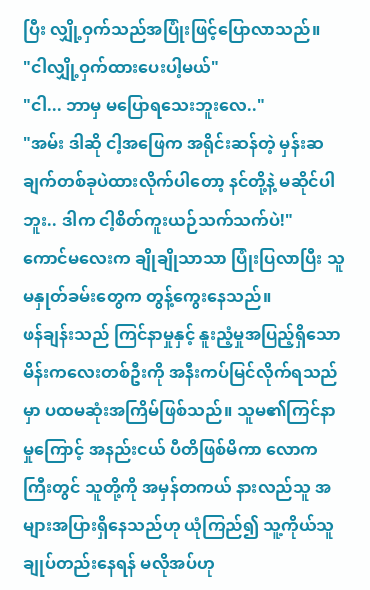ပြီး လျှို့ဝှက်သည်အပြုံးဖြင့်ပြောလာသည်။
"ငါလျှို့ဝှက်ထားပေးပါ့မယ်"
"ငါ... ဘာမှ မပြောရသေးဘူးလေ.."
"အမ်း ဒါဆို ငါ့အဖြေက အရိုင်းဆန်တဲ့ မှန်းဆချက်တစ်ခုပဲထားလိုက်ပါတော့ နင်တို့နဲ့ မဆိုင်ပါဘူး.. ဒါက ငါ့စိတ်ကူးယဉ်သက်သက်ပဲ!"
ကောင်မလေးက ချိုချိုသာသာ ပြုံးပြလာပြီး သူမနှုတ်ခမ်းတွေက တွန့်ကွေးနေသည်။
ဖန်ချန်းသည် ကြင်နာမှုနှင့် နူးညံ့မှုအပြည့်ရှိသော မိန်းကလေးတစ်ဦးကို အနီးကပ်မြင်လိုက်ရသည်မှာ ပထမဆုံးအကြိမ်ဖြစ်သည်။ သူမ၏ကြင်နာမှုကြောင့် အနည်းငယ် ပီတိဖြစ်မိကာ လောကကြီးတွင် သူတို့ကို အမှန်တကယ် နားလည်သူ အများအပြားရှိနေသည်ဟု ယုံကြည်၍ သူ့ကိုယ်သူ ချုပ်တည်းနေရန် မလိုအပ်ဟု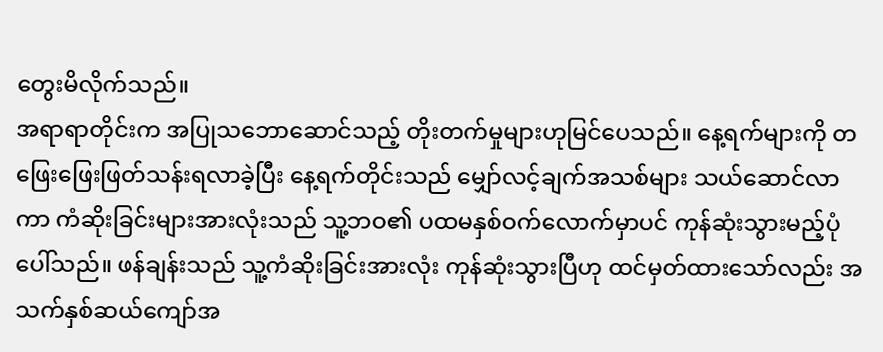တွေးမိလိုက်သည်။
အရာရာတိုင်းက အပြုသဘောဆောင်သည့် တိုးတက်မှုများဟုမြင်ပေသည်။ နေ့ရက်များကို တဖြေးဖြေးဖြတ်သန်းရလာခဲ့ပြီး နေ့ရက်တိုင်းသည် မျှော်လင့်ချက်အသစ်များ သယ်ဆောင်လာကာ ကံဆိုးခြင်းများအားလုံးသည် သူ့ဘဝ၏ ပထမနှစ်ဝက်လောက်မှာပင် ကုန်ဆုံးသွားမည့်ပုံပေါ်သည်။ ဖန်ချန်းသည် သူ့ကံဆိုးခြင်းအားလုံး ကုန်ဆုံးသွားပြီဟု ထင်မှတ်ထားသော်လည်း အသက်နှစ်ဆယ်ကျော်အ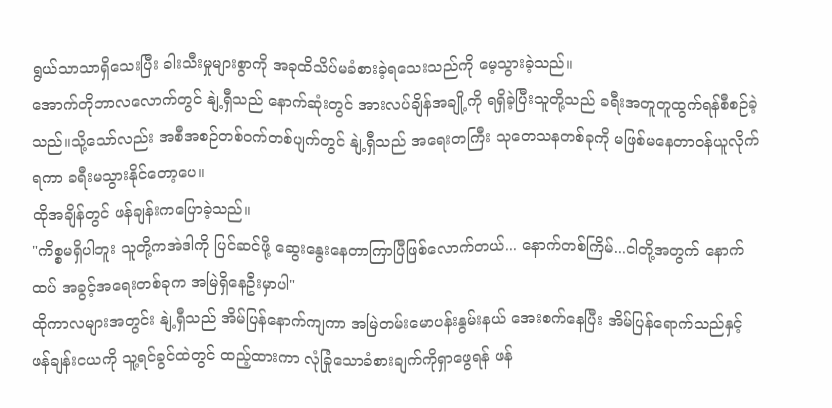ရွယ်သာသာရှိသေးပြီး ခါးသီးမှုများစွာကို အခုထိသိပ်မခံစားခဲ့ရသေးသည်ကို မေ့သွားခဲ့သည်။
အောက်တိုဘာလလောက်တွင် နျဲ့ရှီသည် နောက်ဆုံးတွင် အားလပ်ချိန်အချို့ကို ရရှိခဲ့ပြီးသူတို့သည် ခရီးအတူတူထွက်ရန်စီစဉ်ခဲ့သည်။သို့သော်လည်း အစီအစဉ်တစ်ဝက်တစ်ပျက်တွင် နျဲ့ရှီသည် အရေးတကြီး သုတေသနတစ်ခုကို မဖြစ်မနေတာဝန်ယူလိုက်ရကာ ခရီးမသွားနိုင်တော့ပေ။
ထိုအချိန်တွင် ဖန်ချန်းကပြောခဲ့သည်။
"ကိစ္စမရှိပါဘူး သူတို့ကအဲဒါကို ပြင်ဆင်ဖို့ ဆွေးနွေးနေတာကြာပြီဖြစ်လောက်တယ်... နောက်တစ်ကြိမ်...ငါတို့အတွက် နောက်ထပ် အခွင့်အရေးတစ်ခုက အမြဲရှိနေဦးမှာပါ"
ထိုကာလများအတွင်း နျဲ့ရှီသည် အိမ်ပြန်နောက်ကျကာ အမြဲတမ်းမောပန်းနွမ်းနယ် အေးစက်နေပြီး အိမ်ပြန်ရောက်သည်နှင့် ဖန်ချန်းငယကို သူ့ရင်ခွင်ထဲတွင် ထည့်ထားကာ လုံခြုံသောခံစားချက်ကိုရှာဖွေရန် ဖန်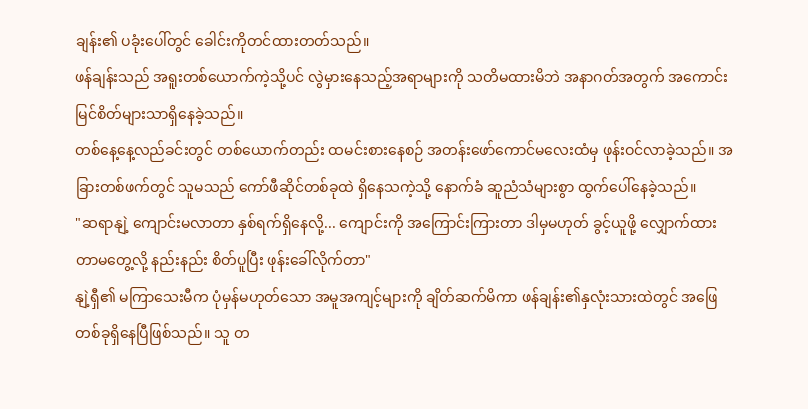ချန်း၏ ပခုံးပေါ်တွင် ခေါင်းကိုတင်ထားတတ်သည်။
ဖန်ချန်းသည် အရူးတစ်ယောက်ကဲ့သို့ပင် လွဲမှားနေသည့်အရာများကို သတိမထားမိဘဲ အနာဂတ်အတွက် အကောင်းမြင်စိတ်များသာရှိနေခဲ့သည်။
တစ်နေ့နေ့လည်ခင်းတွင် တစ်ယောက်တည်း ထမင်းစားနေစဉ် အတန်းဖော်ကောင်မလေးထံမှ ဖုန်းဝင်လာခဲ့သည်။ အခြားတစ်ဖက်တွင် သူမသည် ကော်ဖီဆိုင်တစ်ခုထဲ ရှိနေသကဲ့သို့ နောက်ခံ ဆူညံသံများစွာ ထွက်ပေါ်နေခဲ့သည်။
"ဆရာနျဲ့ ကျောင်းမလာတာ နှစ်ရက်ရှိနေလို့... ကျောင်းကို အကြောင်းကြားတာ ဒါမှမဟုတ် ခွင့်ယူဖို့ လျှောက်ထားတာမတွေ့လို့ နည်းနည်း စိတ်ပူပြီး ဖုန်းခေါ်လိုက်တာ"
နျဲ့ရှီ၏ မကြာသေးမီက ပုံမှန်မဟုတ်သော အမူအကျင့်များကို ချိတ်ဆက်မိကာ ဖန်ချန်း၏နှလုံးသားထဲတွင် အဖြေတစ်ခုရှိနေပြီဖြစ်သည်။ သူ တ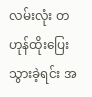လမ်းလုံး တဟုန်ထိုးပြေးသွားခဲ့ရင်း အ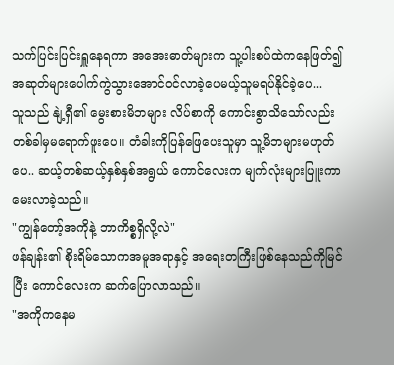သက်ပြင်းပြင်းရှူနေရကာ အအေးဓာတ်များက သူ့ပါးစပ်ထဲကနေဖြတ်၍ အဆုတ်များပေါက်ကွဲသွားအောင်ဝင်လာခဲ့ပေမယ့်သူမရပ်နိုင်ခဲ့ပေ...
သူသည် နျဲ့ရှီ၏ မွေးစားမိဘများ လိပ်စာကို ကောင်းစွာသိသော်လည်း တစ်ခါမှမရောက်ဖူးပေ။ တံခါးကိုပြန်ဖြေပေးသူမှာ သူ့မိဘများမဟုတ်ပေ.. ဆယ့်တစ်ဆယ့်နှစ်နှစ်အရွယ် ကောင်လေးက မျက်လုံးများပြူးကာ မေးလာခဲ့သည်။
"ကျွန်တော့်အကိုနဲ့ ဘာကိစ္စရှိလို့လဲ"
ဖန်ချန်း၏ စိုးရိမ်သောကအမူအရာနှင့် အရေးတကြီးဖြစ်နေသည်ကိုမြင်ပြီး ကောင်လေးက ဆက်ပြောလာသည်။
"အကိုကနေမ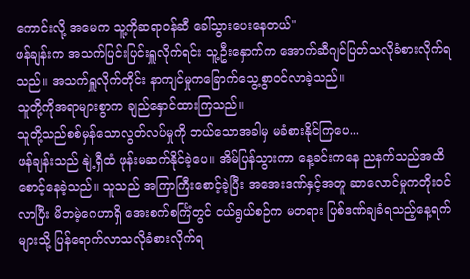ကောင်းလို့ အမေက သူ့ကိုဆရာဝန်ဆီ ခေါ်သွားပေးနေတယ်"
ဖန်ချန်းက အသက်ပြင်းပြင်းရှူလိုက်ရင်း သူ့ဦးနှောက်က အောက်ဆီဂျင်ပြတ်သလိုခံစားလိုက်ရသည်။ အသက်ရှူလိုက်တိုင်း နာကျင်မှုကခြောက်သွေ့စွာဝင်လာခဲ့သည်။
သူတို့ကိုအရာများစွာက ချည်နှောင်ထားကြသည်။
သူတို့သည်စစ်မှန်သောလွတ်လပ်မှုကို ဘယ်သောအခါမှ မခံစားနိုင်ကြပေ...
ဖန်ချန်းသည် နျဲ့ရှီထံ ဖုန်းမဆက်နိုင်ခဲ့ပေ။ အိမ်ပြန်သွားကာ နေ့ခင်းကနေ ညနက်သည်အထိ စောင့်နေခဲ့သည်။ သူသည် အကြာကြီးစောင့်ခဲ့ပြီး အအေးဒဏ်နှင့်အတူ ဆာလောင်မှုကတိုးဝင်လာပြီး မိဘမဲ့ဂေဟာရှိ အေးစက်စင်္ကြံတွင် ငယ်ရွယ်စဉ်က မတရား ပြစ်ဒဏ်ချခံရသည့်နေ့ရက်များသို့ ပြန်ရောက်လာသလိုခံစားလိုက်ရ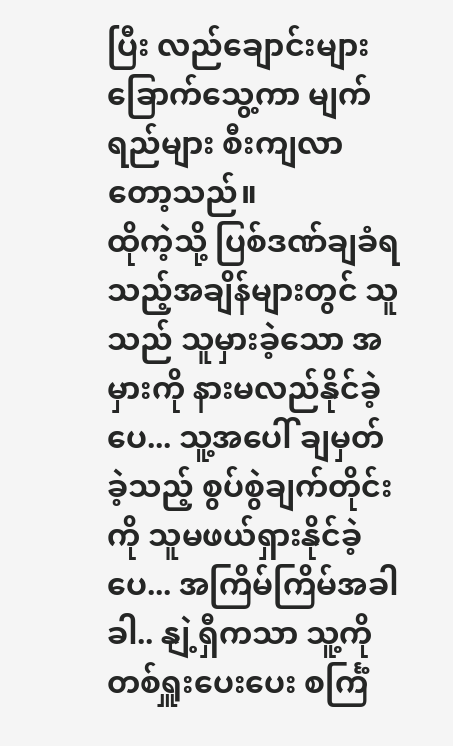ပြီး လည်ချောင်းများ ခြောက်သွေ့ကာ မျက်ရည်များ စီးကျလာတော့သည်။
ထိုကဲ့သို့ ပြစ်ဒဏ်ချခံရသည့်အချိန်များတွင် သူသည် သူမှားခဲ့သော အမှားကို နားမလည်နိုင်ခဲ့ပေ... သူ့အပေါ် ချမှတ်ခဲ့သည့် စွပ်စွဲချက်တိုင်းကို သူမဖယ်ရှားနိုင်ခဲ့ပေ... အကြိမ်ကြိမ်အခါခါ.. နျဲ့ရှီကသာ သူ့ကို တစ်ရှူးပေးပေး စင်္ကြံ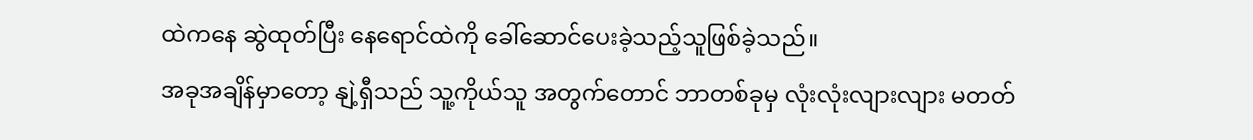ထဲကနေ ဆွဲထုတ်ပြီး နေရောင်ထဲကို ခေါ်ဆောင်ပေးခဲ့သည့်သူဖြစ်ခဲ့သည်။
အခုအချိန်မှာတော့ နျဲ့ရှီသည် သူ့ကိုယ်သူ အတွက်တောင် ဘာတစ်ခုမှ လုံးလုံးလျားလျား မတတ်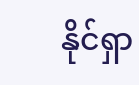နိုင်ရှာ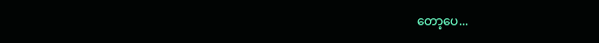တော့ပေ...